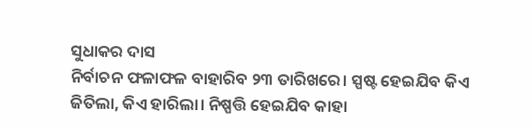ସୁଧାକର ଦାସ
ନିର୍ବାଚନ ଫଳାଫଳ ବାହାରିବ ୨୩ ତାରିଖରେ। ସ୍ପଷ୍ଟ ହେଇଯିବ କିଏ ଜିତିଲା, କିଏ ହାରିଲା। ନିଷ୍ପତ୍ତି ହେଇଯିବ କାହା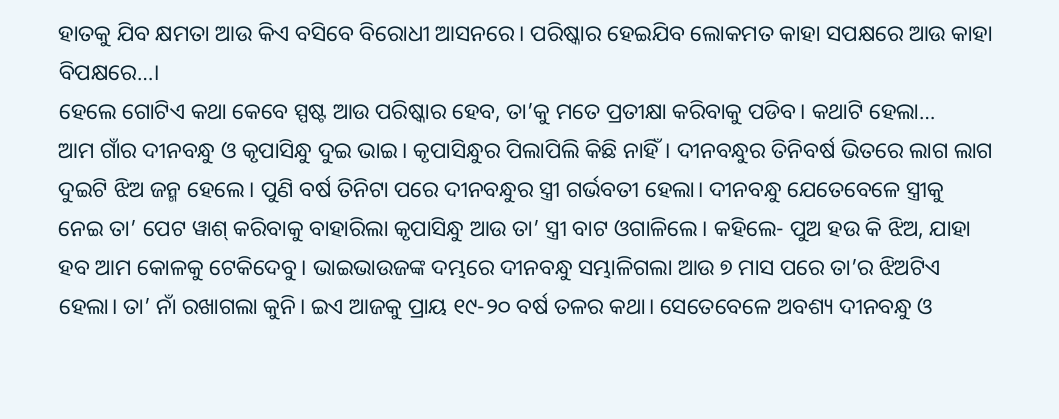ହାତକୁ ଯିବ କ୍ଷମତା ଆଉ କିଏ ବସିବେ ବିରୋଧୀ ଆସନରେ। ପରିଷ୍କାର ହେଇଯିବ ଲୋକମତ କାହା ସପକ୍ଷରେ ଆଉ କାହା ବିପକ୍ଷରେ…।
ହେଲେ ଗୋଟିଏ କଥା କେବେ ସ୍ପଷ୍ଟ ଆଉ ପରିଷ୍କାର ହେବ, ତା’କୁ ମତେ ପ୍ରତୀକ୍ଷା କରିବାକୁ ପଡିବ। କଥାଟି ହେଲା…
ଆମ ଗାଁର ଦୀନବନ୍ଧୁ ଓ କୃପାସିନ୍ଧୁ ଦୁଇ ଭାଇ। କୃପାସିନ୍ଧୁର ପିଲାପିଲି କିଛି ନାହିଁ। ଦୀନବନ୍ଧୁର ତିନିବର୍ଷ ଭିତରେ ଲାଗ ଲାଗ ଦୁଇଟି ଝିଅ ଜନ୍ମ ହେଲେ। ପୁଣି ବର୍ଷ ତିନିଟା ପରେ ଦୀନବନ୍ଧୁର ସ୍ତ୍ରୀ ଗର୍ଭବତୀ ହେଲା। ଦୀନବନ୍ଧୁ ଯେତେବେଳେ ସ୍ତ୍ରୀକୁ ନେଇ ତା’ ପେଟ ୱାଶ୍ କରିବାକୁ ବାହାରିଲା କୃପାସିନ୍ଧୁ ଆଉ ତା’ ସ୍ତ୍ରୀ ବାଟ ଓଗାଳିଲେ। କହିଲେ- ପୁଅ ହଉ କି ଝିଅ, ଯାହା ହବ ଆମ କୋଳକୁ ଟେକିଦେବୁ। ଭାଇଭାଉଜଙ୍କ ଦମ୍ଭରେ ଦୀନବନ୍ଧୁ ସମ୍ଭାଳିଗଲା ଆଉ ୭ ମାସ ପରେ ତା’ର ଝିଅଟିଏ ହେଲା। ତା’ ନାଁ ରଖାଗଲା କୁନି। ଇଏ ଆଜକୁ ପ୍ରାୟ ୧୯-୨୦ ବର୍ଷ ତଳର କଥା। ସେତେବେଳେ ଅବଶ୍ୟ ଦୀନବନ୍ଧୁ ଓ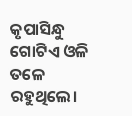କୃପାସିନ୍ଧୁ ଗୋଟିଏ ଓଳି ତଳେ ରହୁଥିଲେ।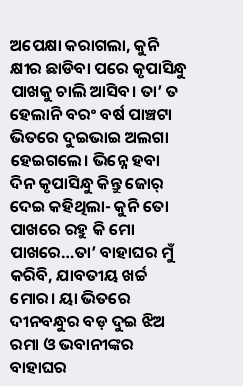ଅପେକ୍ଷା କରାଗଲା, କୁନି କ୍ଷୀର ଛାଡିବା ପରେ କୃପାସିନ୍ଧୁ ପାଖକୁ ଚାଲି ଆସିବ। ତା’ ତ ହେଲାନି ବରଂ ବର୍ଷ ପାଞ୍ଚଟା ଭିତରେ ଦୁଇଭାଇ ଅଲଗା ହେଇଗଲେ। ଭିନ୍ନେ ହବା ଦିନ କୃପାସିନ୍ଧୁ କିନ୍ତୁ ଜୋର୍ ଦେଇ କହିଥିଲା- କୁନି ତୋ ପାଖରେ ରହୁ କି ମୋ ପାଖରେ…ତା’ ବାହାଘର ମୁଁ କରିବି, ଯାବତୀୟ ଖର୍ଚ୍ଚ ମୋର। ୟା ଭିତରେ ଦୀନବନ୍ଧୁର ବଡ଼ ଦୁଇ ଝିଅ ରମା ଓ ଭବାନୀଙ୍କର ବାହାଘର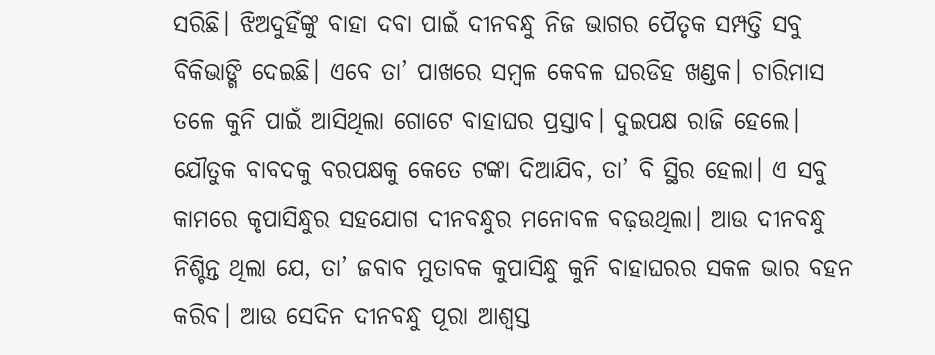ସରିଛି। ଝିଅଦୁହିଁଙ୍କୁ ବାହା ଦବା ପାଇଁ ଦୀନବନ୍ଧୁ ନିଜ ଭାଗର ପୈତୃକ ସମ୍ପତ୍ତି ସବୁ ବିକିଭାଙ୍ଗି ଦେଇଛି। ଏବେ ତା’ ପାଖରେ ସମ୍ବଳ କେବଳ ଘରଡିହ ଖଣ୍ଡକ। ଚାରିମାସ ତଳେ କୁନି ପାଇଁ ଆସିଥିଲା ଗୋଟେ ବାହାଘର ପ୍ରସ୍ତାବ। ଦୁଇପକ୍ଷ ରାଜି ହେଲେ। ଯୌତୁକ ବାବଦକୁ ବରପକ୍ଷକୁ କେତେ ଟଙ୍କା ଦିଆଯିବ, ତା’ ବି ସ୍ଥିର ହେଲା। ଏ ସବୁ କାମରେ କୃପାସିନ୍ଧୁର ସହଯୋଗ ଦୀନବନ୍ଧୁର ମନୋବଳ ବଢ଼ଉଥିଲା। ଆଉ ଦୀନବନ୍ଧୁ ନିଶ୍ଚିନ୍ତ ଥିଲା ଯେ, ତା’ ଜବାବ ମୁତାବକ କୁପାସିନ୍ଧୁ କୁନି ବାହାଘରର ସକଳ ଭାର ବହନ କରିବ। ଆଉ ସେଦିନ ଦୀନବନ୍ଧୁ ପୂରା ଆଶ୍ୱସ୍ତ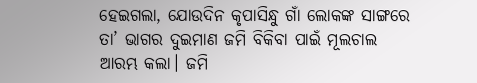ହେଇଗଲା, ଯୋଉଦିନ କୃପାସିନ୍ଧୁ ଗାଁ ଲୋକଙ୍କ ସାଙ୍ଗରେ ତା’ ଭାଗର ଦୁଇମାଣ ଜମି ବିକିବା ପାଇଁ ମୂଲଚାଲ ଆରମ୍ଭ କଲା। ଜମି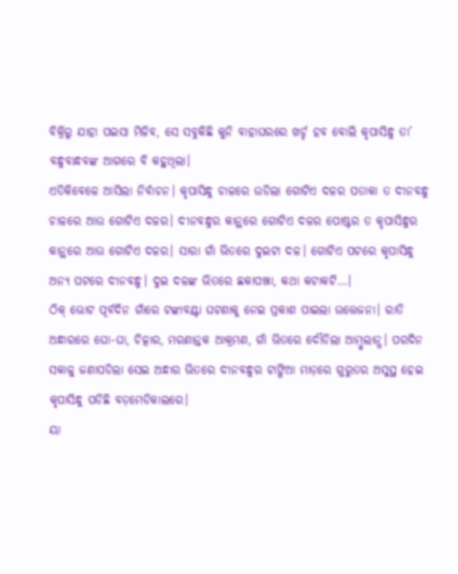ବିକ୍ରିରୁ ଯାହା ପଇସା ମିଳିବ, ସେ ସବୁକିଛି କୁନି ବାହାଘରରେ ଖର୍ଚ୍ଚ ହବ ବୋଲି କୃପାସିନ୍ଧୁ ତା’ ବନ୍ଧୁବାନ୍ଧବଙ୍କ ଆଗରେ ବି କହୁଥିଲା।
ଏତିକିବେଳେ ଆସିଲା ନିର୍ବାଚନ। କୃପାସିନ୍ଧୁ ଚାଳରେ ଉଡିଲା ଗୋଟିଏ ଦଳର ପତାକା ତ ଦୀନବନ୍ଧୁ ଚାଳରେ ଆଉ ଗୋଟିଏ ଦଳର। ଦୀନବନ୍ଧୁର କାନ୍ଥରେ ଗୋଟିଏ ଦଳର ପୋଷ୍ଟର ତ କୃପାସିନ୍ଧୁର କାନ୍ଥରେ ଆଉ ଗୋଟିଏ ଦଳର। ସାରା ଗାଁ ଭିତରେ ଦୁଇଟା ଦଳ। ଗୋଟିଏ ପଟରେ କୃପାସିନ୍ଧୁ ଅନ୍ୟ ପଟରେ ଦୀନବନ୍ଧୁ। ଦୁଇ ଦଳଙ୍କ ଭିତରେ ଛକାପଞ୍ଝା, କଥା କଟାକଟି…।
ଠିକ୍ ଭୋଟ ପୂର୍ବଦିନ ଗାଁରେ ଟଙ୍କାବଣ୍ଟା ଘଟଣାକୁ ନେଇ ପ୍ରକାଶ ପାଇଲା ଉତ୍ତେଜନା। ରାତି ଅନ୍ଧାରରେ ଘୋ-ଘା, ଚିତ୍କାର, ମରଣାନ୍ତକ ଆକ୍ରମଣ, ଗାଁ ଭିତରେ ଦୌଡିଲା ଆମ୍ବୁଲାନ୍ସ। ପରଦିନ ସକାଳୁ ଜଣାପଡିଲା ସେଇ ଅନ୍ଧାର ଭିତରେ ଦୀନବନ୍ଧୁର ଟାଙ୍ଗିଆ ମାଡ଼ରେ ଗୁରୁତର ଅସୁସ୍ଥ ହେଇ କୃପାସିନ୍ଧୁ ପଡିଛି ବଡ଼ମେଡିକାଲରେ।
ୟା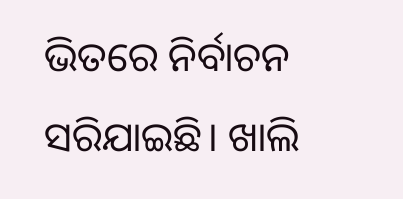ଭିତରେ ନିର୍ବାଚନ ସରିଯାଇଛି। ଖାଲି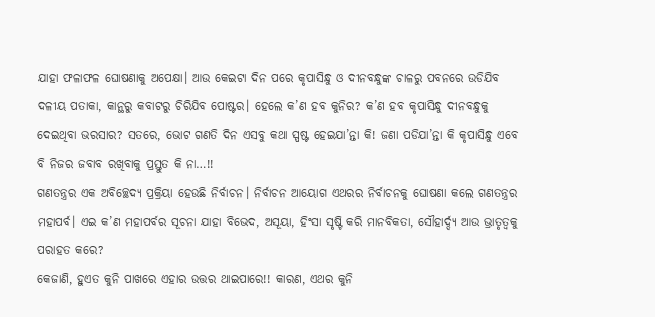ଯାହା ଫଳାଫଳ ଘୋଷଣାକୁ ଅପେକ୍ଷା। ଆଉ କେଇଟା ଦିନ ପରେ କୃପାସିନ୍ଧୁ ଓ ଦୀନବନ୍ଧୁଙ୍କ ଚାଳରୁ ପବନରେ ଉଡିଯିବ ଦଳୀୟ ପତାକା, କାନ୍ଥରୁ କବାଟରୁ ଚିରିଯିବ ପୋଷ୍ଟର। ହେଲେ କ’ଣ ହବ କୁନିର? କ’ଣ ହବ କୃପାସିନ୍ଧୁ ଦୀନବନ୍ଧୁକୁ ଦେଇଥିବା ଭରସାର? ସତରେ, ଭୋଟ ଗଣତି ଦିନ ଏସବୁ କଥା ସ୍ପଷ୍ଟ ହେଇଯା’ନ୍ତା କି! ଜଣା ପଡିଯା’ନ୍ତା କି କୃପାସିନ୍ଧୁ ଏବେ ବି ନିଜର ଜବାବ ରଖିବାକୁ ପ୍ରସ୍ତୁତ କି ନା…!!
ଗଣତନ୍ତ୍ରର ଏକ ଅବିଚ୍ଛେଦ୍ୟ ପ୍ରକ୍ରିୟା ହେଉଛି ନିର୍ବାଚନ। ନିର୍ବାଚନ ଆୟୋଗ ଏଥରର ନିର୍ବାଚନକୁ ଘୋଷଣା କଲେ ଗଣତନ୍ତ୍ରର ମହାପର୍ବ। ଏଇ କ’ଣ ମହାପର୍ବର ସୂଚନା ଯାହା ବିଭେଦ, ଅସୂୟା, ହିଂସା ସୃଷ୍ଟି କରି ମାନବିକତା, ସୌହାର୍ଦ୍ଦ୍ୟ ଆଉ ଭ୍ରାତୃତ୍ୱକୁ ପରାହତ କରେ?
କେଜାଣି, ହୁଏତ କୁନି ପାଖରେ ଏହାର ଉତ୍ତର ଥାଇପାରେ!! କାରଣ, ଏଥର କୁନି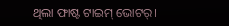ଥିଲା ଫାଷ୍ଟ ଟାଇମ୍ ଭୋଟର୍।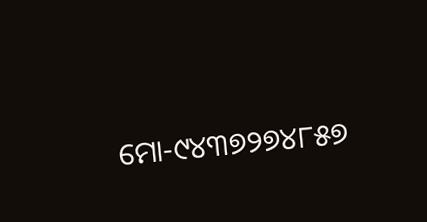ମୋ-୯୪୩୭୨୭୪୮୫୭